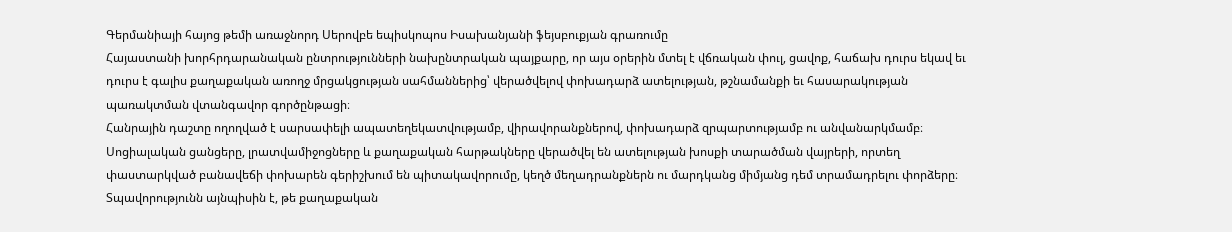Գերմանիայի հայոց թեմի առաջնորդ Սերովբե եպիսկոպոս Իսախանյանի ֆեյսբուքյան գրառումը
Հայաստանի խորհրդարանական ընտրությունների նախընտրական պայքարը, որ այս օրերին մտել է վճռական փուլ, ցավոք, հաճախ դուրս եկավ եւ դուրս է գալիս քաղաքական առողջ մրցակցության սահմաններից՝ վերածվելով փոխադարձ ատելության, թշնամանքի եւ հասարակության պառակտման վտանգավոր գործընթացի։
Հանրային դաշտը ողողված է սարսափելի ապատեղեկատվությամբ, վիրավորանքներով, փոխադարձ զրպարտությամբ ու անվանարկմամբ։ Սոցիալական ցանցերը, լրատվամիջոցները և քաղաքական հարթակները վերածվել են ատելության խոսքի տարածման վայրերի, որտեղ փաստարկված բանավեճի փոխարեն գերիշխում են պիտակավորումը, կեղծ մեղադրանքներն ու մարդկանց միմյանց դեմ տրամադրելու փորձերը։ Տպավորությունն այնպիսին է, թե քաղաքական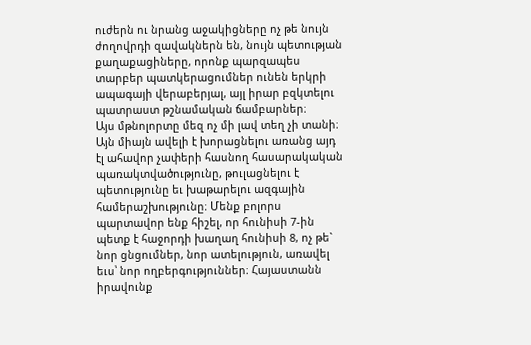ուժերն ու նրանց աջակիցները ոչ թե նույն ժողովրդի զավակներն են, նույն պետության քաղաքացիները, որոնք պարզապես տարբեր պատկերացումներ ունեն երկրի ապագայի վերաբերյալ, այլ իրար բզկտելու պատրաստ թշնամական ճամբարներ։
Այս մթնոլորտը մեզ ոչ մի լավ տեղ չի տանի։ Այն միայն ավելի է խորացնելու առանց այդ էլ ահավոր չափերի հասնող հասարակական պառակտվածությունը, թուլացնելու է պետությունը եւ խաթարելու ազգային համերաշխությունը։ Մենք բոլորս պարտավոր ենք հիշել, որ հունիսի 7-ին պետք է հաջորդի խաղաղ հունիսի 8, ոչ թե` նոր ցնցումներ, նոր ատելություն, առավել եւս՝ նոր ողբերգություններ։ Հայաստանն իրավունք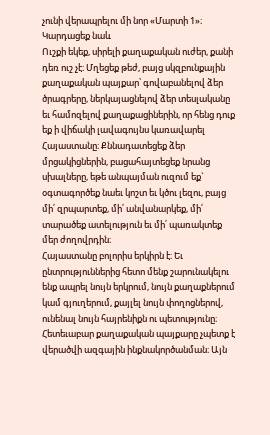չունի վերապրելու մի նոր «Մարտի 1»։
Կարդացեք նաև
Ուշքի եկեք, սիրելի քաղաքական ուժեր, քանի դեռ ուշ չէ։ Մղեցեք թեժ, բայց սկզբունքային քաղաքական պայքար՝ գովաբանելով ձեր ծրագրերը, ներկայացնելով ձեր տեսլականը եւ համոզելով քաղաքացիներին, որ հենց դուք եք ի վիճակի լավագույնս կառավարել Հայաստանը։ Քննադատեցեք ձեր մրցակիցներին, բացահայտեցեք նրանց սխալները, եթե անպայման ուզում եք` օգտագործեք նաեւ կոշտ եւ կծու լեզու, բայց մի՛ զրպարտեք, մի՛ անվանարկեք, մի՛ տարածեք ատելություն եւ մի՛ պառակտեք մեր ժողովրդին։
Հայաստանը բոլորիս երկիրն է։ Եւ ընտրություններից հետո մենք շարունակելու ենք ապրել նույն երկրում, նույն քաղաքներում կամ գյուղերում, քայլել նույն փողոցներով, ունենալ նույն հայրենիքն ու պետությունը։ Հետեւաբար քաղաքական պայքարը չպետք է վերածվի ազգային ինքնակործանման։ Այն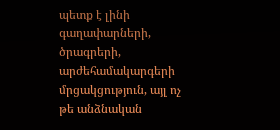պետք է լինի գաղափարների, ծրագրերի, արժեհամակարգերի մրցակցություն, այլ ոչ թե անձնական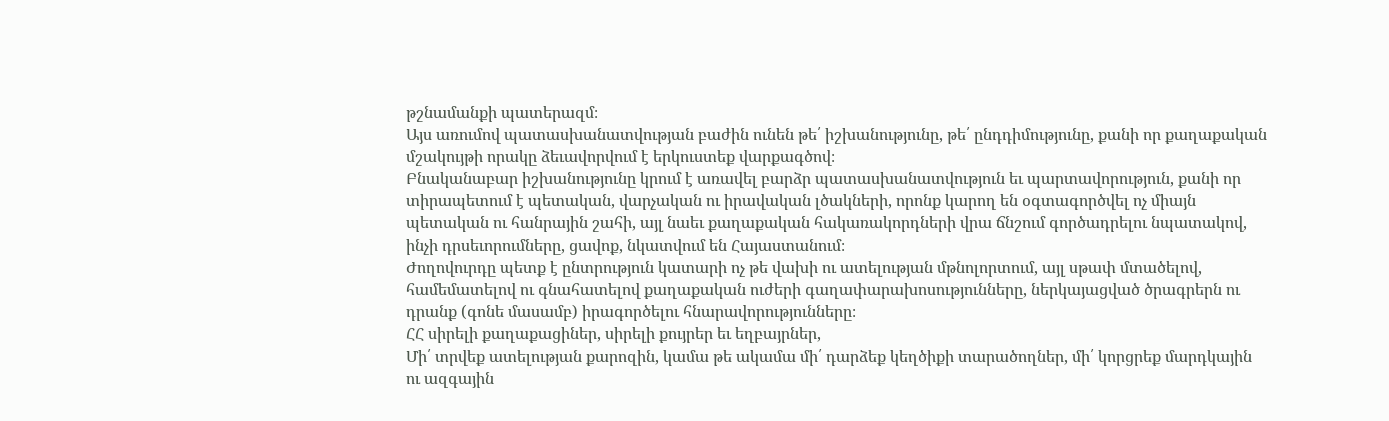թշնամանքի պատերազմ։
Այս առումով պատասխանատվության բաժին ունեն թե՛ իշխանությունը, թե՛ ընդդիմությունը, քանի որ քաղաքական մշակույթի որակը ձեւավորվում է երկուստեք վարքագծով։
Բնականաբար իշխանությունը կրում է առավել բարձր պատասխանատվություն եւ պարտավորություն, քանի որ տիրապետում է պետական, վարչական ու իրավական լծակների, որոնք կարող են օգտագործվել ոչ միայն պետական ու հանրային շահի, այլ նաեւ քաղաքական հակառակորդների վրա ճնշում գործադրելու նպատակով, ինչի դրսեւորումները, ցավոք, նկատվում են Հայաստանում։
Ժողովուրդը պետք է ընտրություն կատարի ոչ թե վախի ու ատելության մթնոլորտում, այլ սթափ մտածելով, համեմատելով ու գնահատելով քաղաքական ուժերի գաղափարախոսությունները, ներկայացված ծրագրերն ու դրանք (գոնե մասամբ) իրագործելու հնարավորությունները։
ՀՀ սիրելի քաղաքացիներ, սիրելի քույրեր եւ եղբայրներ,
Մի՛ տրվեք ատելության քարոզին, կամա թե ակամա մի՛ դարձեք կեղծիքի տարածողներ, մի՛ կորցրեք մարդկային ու ազգային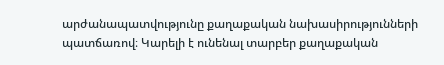արժանապատվությունը քաղաքական նախասիրությունների պատճառով։ Կարելի է ունենալ տարբեր քաղաքական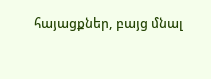հայացքներ, բայց մնալ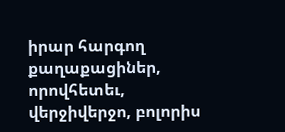իրար հարգող քաղաքացիներ, որովհետեւ, վերջիվերջո, բոլորիս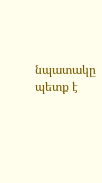նպատակը պետք է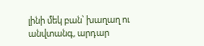լինի մեկ բան՝ խաղաղ ու անվտանգ, արդար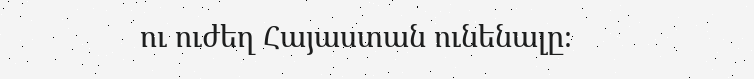ու ուժեղ Հայաստան ունենալը։